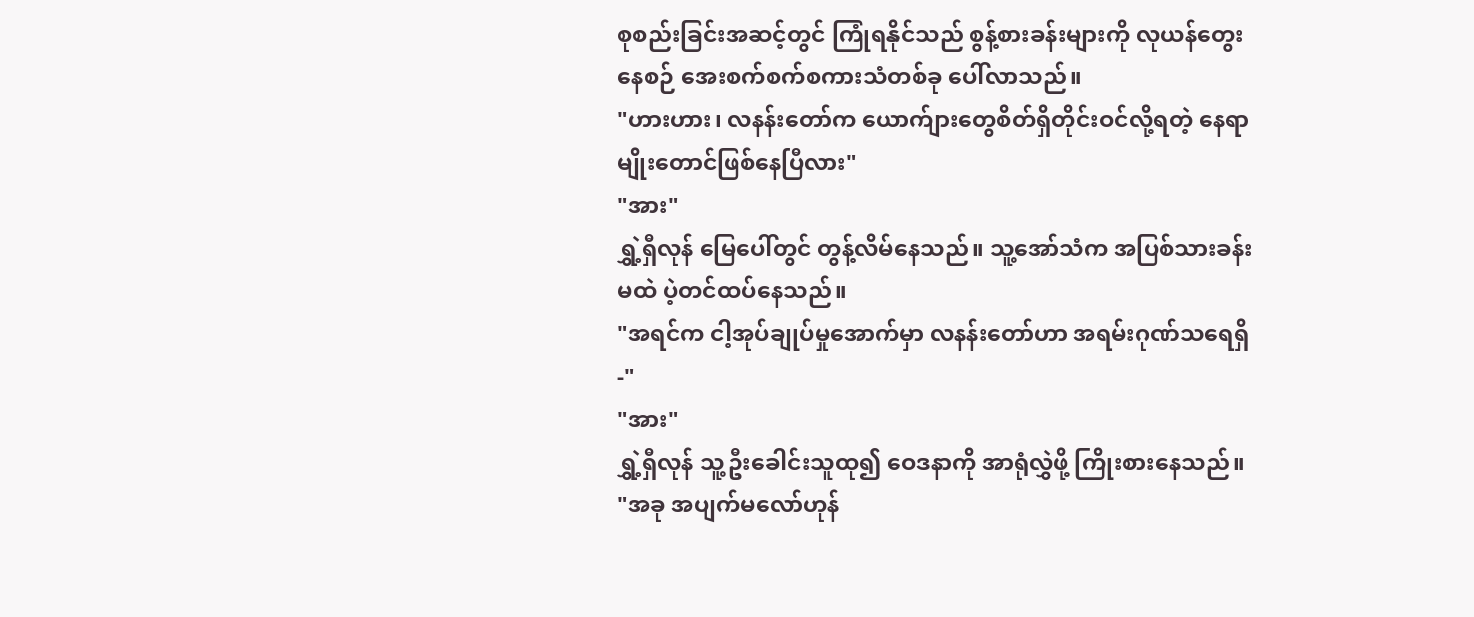စုစည်းခြင်းအဆင့်တွင် ကြုံရနိုင်သည် စွန့်စားခန်းများကို လုယန်တွေးနေစဉ် အေးစက်စက်စကားသံတစ်ခု ပေါ်လာသည်။
"ဟားဟား၊ လနန်းတော်က ယောက်ျားတွေစိတ်ရှိတိုင်းဝင်လို့ရတဲ့ နေရာမျိုးတောင်ဖြစ်နေပြီလား"
"အား"
ရွှဲ့ရှီလုန် မြေပေါ်တွင် တွန့်လိမ်နေသည်။ သူ့အော်သံက အပြစ်သားခန်းမထဲ ပဲ့တင်ထပ်နေသည်။
"အရင်က ငါ့အုပ်ချုပ်မှုအောက်မှာ လနန်းတော်ဟာ အရမ်းဂုဏ်သရေရှိ-"
"အား"
ရွှဲ့ရှီလုန် သူ့ဦးခေါင်းသူထု၍ ဝေဒနာကို အာရုံလွှဲဖို့ ကြိုးစားနေသည်။
"အခု အပျက်မလော်ဟုန်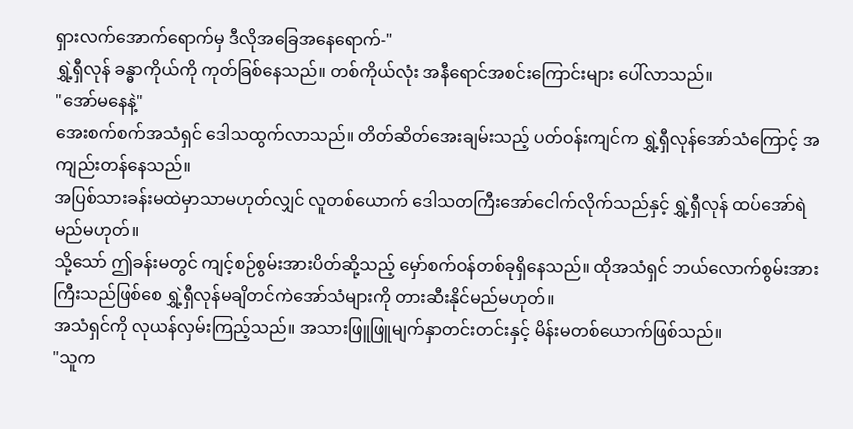ရှားလက်အောက်ရောက်မှ ဒီလိုအခြေအနေရောက်-"
ရွှဲ့ရှီလုန် ခန္ဓာကိုယ်ကို ကုတ်ခြစ်နေသည်။ တစ်ကိုယ်လုံး အနီရောင်အစင်းကြောင်းများ ပေါ်လာသည်။
"အော်မနေနဲ့"
အေးစက်စက်အသံရှင် ဒေါသထွက်လာသည်။ တိတ်ဆိတ်အေးချမ်းသည့် ပတ်ဝန်းကျင်က ရွှဲ့ရှီလုန်အော်သံကြောင့် အကျည်းတန်နေသည်။
အပြစ်သားခန်းမထဲမှာသာမဟုတ်လျှင် လူတစ်ယောက် ဒေါသတကြီးအော်ငေါက်လိုက်သည်နှင့် ရွှဲ့ရှီလုန် ထပ်အော်ရဲမည်မဟုတ်။
သို့သော် ဤခန်းမတွင် ကျင့်စဉ်စွမ်းအားပိတ်ဆို့သည့် မှော်စက်ဝန်တစ်ခုရှိနေသည်။ ထိုအသံရှင် ဘယ်လောက်စွမ်းအားကြီးသည်ဖြစ်စေ ရွှဲ့ရှီလုန်မချိတင်ကဲအော်သံများကို တားဆီးနိုင်မည်မဟုတ်။
အသံရှင်ကို လုယန်လှမ်းကြည့်သည်။ အသားဖြူဖြူမျက်နှာတင်းတင်းနှင့် မိန်းမတစ်ယောက်ဖြစ်သည်။
"သူက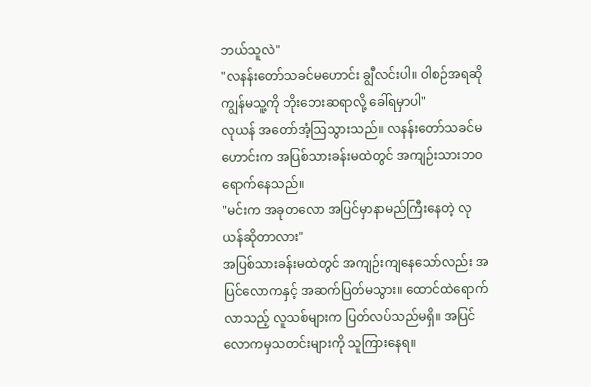ဘယ်သူလဲ"
"လနန်းတော်သခင်မဟောင်း ချွီလင်းပါ။ ဝါစဉ်အရဆို ကျွန်မသူ့ကို ဘိုးဘေးဆရာလို့ ခေါ်ရမှာပါ"
လုယန် အတော်အံ့ဩသွားသည်။ လနန်းတော်သခင်မဟောင်းက အပြစ်သားခန်းမထဲတွင် အကျဉ်းသားဘဝရောက်နေသည်။
"မင်းက အခုတလော အပြင်မှာနာမည်ကြီးနေတဲ့ လုယန်ဆိုတာလား"
အပြစ်သားခန်းမထဲတွင် အကျဉ်းကျနေသော်လည်း အပြင်လောကနှင့် အဆက်ပြတ်မသွား။ ထောင်ထဲရောက်လာသည့် လူသစ်များက ပြတ်လပ်သည်မရှိ။ အပြင်လောကမှသတင်းများကို သူကြားနေရ။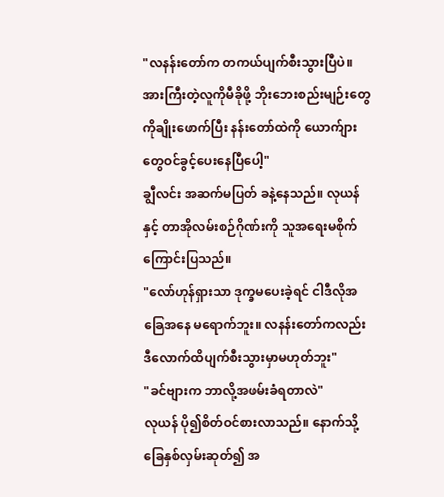"လနန်းတော်က တကယ်ပျက်စီးသွားပြီပဲ။ အားကြီးတဲ့လူကိုမီခိုဖို့ ဘိုးဘေးစည်းမျဉ်းတွေကိုချိုးဖောက်ပြီး နန်းတော်ထဲကို ယောက်ျားတွေဝင်ခွင့်ပေးနေပြီပေါ့"
ချွီလင်း အဆက်မပြတ် ခနဲ့နေသည်။ လုယန်နှင့် တာအိုလမ်းစဉ်ဂိုဏ်းကို သူအရေးမစိုက်ကြောင်းပြသည်။
"လော်ဟုန်ရှားသာ ဒုက္ခမပေးခဲ့ရင် ငါဒီလိုအခြေအနေ မရောက်ဘူး။ လနန်းတော်ကလည်း ဒီလောက်ထိပျက်စီးသွားမှာမဟုတ်ဘူး"
"ခင်ဗျားက ဘာလို့အဖမ်းခံရတာလဲ"
လုယန် ပို၍စိတ်ဝင်စားလာသည်။ နောက်သို့ခြေနှစ်လှမ်းဆုတ်၍ အ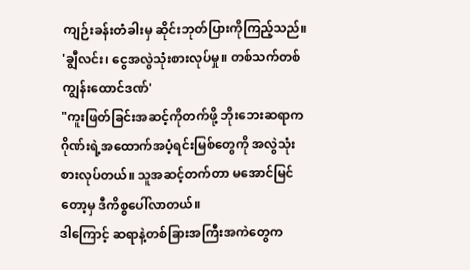ကျဉ်းခန်းတံခါးမှ ဆိုင်းဘုတ်ပြားကိုကြည့်သည်။
'ချွီလင်း၊ ငွေအလွဲသုံးစားလုပ်မှု။ တစ်သက်တစ်ကျွန်းထောင်ဒဏ်'
"ကူးဖြတ်ခြင်းအဆင့်ကိုတက်ဖို့ ဘိုးဘေးဆရာက ဂိုဏ်းရဲ့အထောက်အပံ့ရင်းမြစ်တွေကို အလွဲသုံးစားလုပ်တယ်။ သူအဆင့်တက်တာ မအောင်မြင်တော့မှ ဒီကိစ္စပေါ်လာတယ်။
ဒါကြောင့် ဆရာနဲ့တစ်ခြားအကြီးအကဲတွေက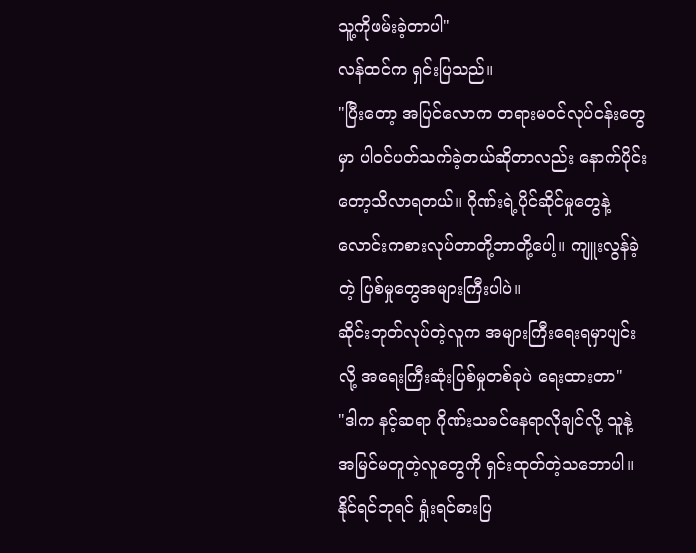သူ့ကိုဖမ်းခဲ့တာပါ"
လန်ထင်က ရှင်းပြသည်။
"ပြီးတော့ အပြင်လောက တရားမဝင်လုပ်ငန်းတွေမှာ ပါဝင်ပတ်သက်ခဲ့တယ်ဆိုတာလည်း နောက်ပိုင်းတော့သိလာရတယ်။ ဂိုဏ်းရဲ့ပိုင်ဆိုင်မှုတွေနဲ့ လောင်းကစားလုပ်တာတို့ဘာတို့ပေါ့။ ကျူးလွန်ခဲ့တဲ့ ပြစ်မှုတွေအများကြီးပါပဲ။
ဆိုင်းဘုတ်လုပ်တဲ့လူက အများကြီးရေးရမှာပျင်းလို့ အရေးကြီးဆုံးပြစ်မှုတစ်ခုပဲ ရေးထားတာ"
"ဒါက နင့်ဆရာ ဂိုဏ်းသခင်နေရာလိုချင်လို့ သူနဲ့အမြင်မတူတဲ့လူတွေကို ရှင်းထုတ်တဲ့သဘောပါ။ နိုင်ရင်ဘုရင် ရှုံးရင်ဓားပြ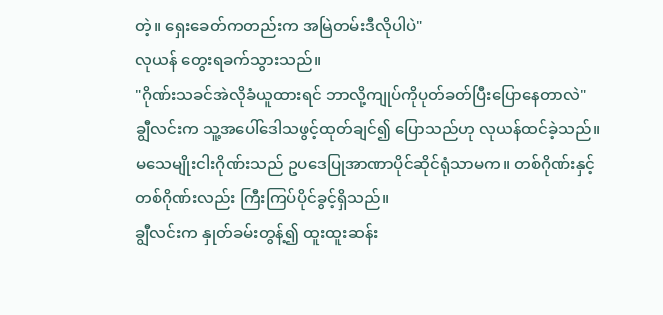တဲ့။ ရှေးခေတ်ကတည်းက အမြဲတမ်းဒီလိုပါပဲ"
လုယန် တွေးရခက်သွားသည်။
"ဂိုဏ်းသခင်အဲလိုခံယူထားရင် ဘာလို့ကျုပ်ကိုပုတ်ခတ်ပြီးပြောနေတာလဲ"
ချွီလင်းက သူ့အပေါ်ဒေါသဖွင့်ထုတ်ချင်၍ ပြောသည်ဟု လုယန်ထင်ခဲ့သည်။
မသေမျိုးငါးဂိုဏ်းသည် ဥပဒေပြုအာဏာပိုင်ဆိုင်ရုံသာမက။ တစ်ဂိုဏ်းနှင့်တစ်ဂိုဏ်းလည်း ကြီးကြပ်ပိုင်ခွင့်ရှိသည်။
ချွီလင်းက နှုတ်ခမ်းတွန့်၍ ထူးထူးဆန်း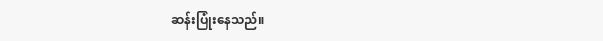ဆန်းပြုံးနေသည်။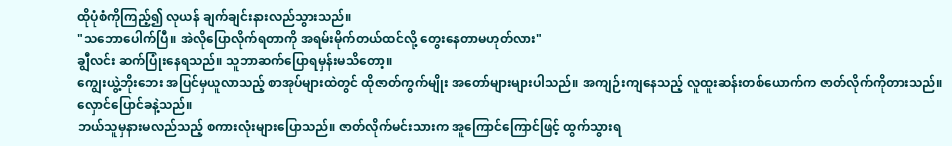ထိုပုံစံကိုကြည့်၍ လုယန် ချက်ချင်းနားလည်သွားသည်။
"သဘောပေါက်ပြီ။ အဲလိုပြောလိုက်ရတာကို အရမ်းမိုက်တယ်ထင်လို့ တွေးနေတာမဟုတ်လား"
ချွီလင်း ဆက်ပြုံးနေရသည်။ သူဘာဆက်ပြောရမှန်းမသိတော့။
ကျွေးယွဲ့ဘိုးဘေး အပြင်မှယူလာသည့် စာအုပ်များထဲတွင် ထိုဇာတ်ကွက်မျိုး အတော်များများပါသည်။ အကျဉ်းကျနေသည့် လူထူးဆန်းတစ်ယောက်က ဇာတ်လိုက်ကိုတားသည်။ လှောင်ပြောင်ခနဲ့သည်။
ဘယ်သူမှနားမလည်သည့် စကားလုံးများပြောသည်။ ဇာတ်လိုက်မင်းသားက အူကြောင်ကြောင်ဖြင့် ထွက်သွားရ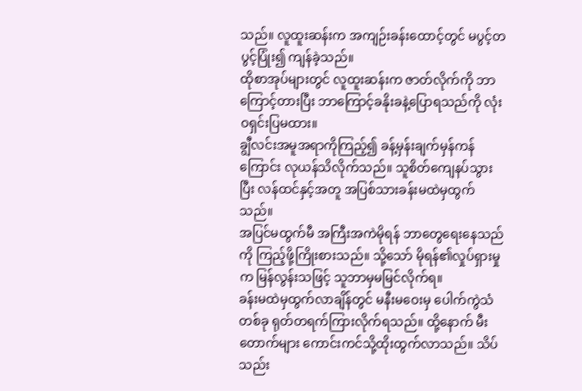သည်။ လူထူးဆန်းက အကျဉ်းခန်းထောင့်တွင် မပွင့်တပွင့်ပြုံး၍ ကျန်ခဲ့သည်။
ထိုစာအုပ်များတွင် လူထူးဆန်းက ဇာတ်လိုက်ကို ဘာကြောင့်တားပြီး ဘာကြောင့်ခနိုးခနဲ့ပြောရသည်ကို လုံးဝရှင်းပြမထား။
ချွီလင်းအမူအရာကိုကြည့်၍ ခန့်မှန်းချက်မှန်ကန်ကြောင်း လုယန်သိလိုက်သည်။ သူစိတ်ကျေနပ်သွားပြီး လန်ထင်နှင့်အတူ အပြစ်သားခန်းမထဲမှထွက်သည်။
အပြင်မထွက်မီ အကြီးအကဲမိုရန် ဘာတွေရေးနေသည်ကို ကြည့်ဖို့ကြိုးစားသည်။ သို့သော် မိုရန်၏လှုပ်ရှားမှုက မြန်လွန်းသဖြင့် သူဘာမှမမြင်လိုက်ရ။
ခန်းမထဲမှထွက်လာချိန်တွင် မနီးမဝေးမှ ပေါက်ကွဲသံတစ်ခု ရုတ်တရက်ကြားလိုက်ရသည်။ ထို့နောက် မီးတောက်များ ကောင်းကင်သို့ထိုးထွက်လာသည်။ သိပ်သည်း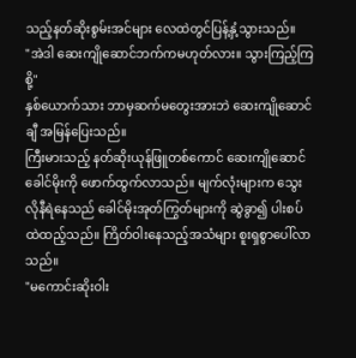သည့်နတ်ဆိုးစွမ်းအင်များ လေထဲတွင်ပြန့်နှံ့သွားသည်။
"အဲဒါ ဆေးကျိုဆောင်ဘက်ကမဟုတ်လား။ သွားကြည့်ကြစို့"
နှစ်ယောက်သား ဘာမှဆက်မတွေးအားဘဲ ဆေးကျိုဆောင်ချီ အမြန်ပြေးသည်။
ကြီးမားသည့် နတ်ဆိုးယုန်ဖြူတစ်ကောင် ဆေးကျိုဆောင်ခေါင်မိုးကို ဖောက်ထွက်လာသည်။ မျက်လုံးများက သွေးလိုနီရဲနေသည် ခေါင်မိုးအုတ်ကြွတ်များကို ဆွဲခွာ၍ ပါးစပ်ထဲထည့်သည်။ ကြိတ်ဝါးနေသည့်အသံများ စူးရှစွာပေါ်လာသည်။
"မကောင်းဆိုးဝါး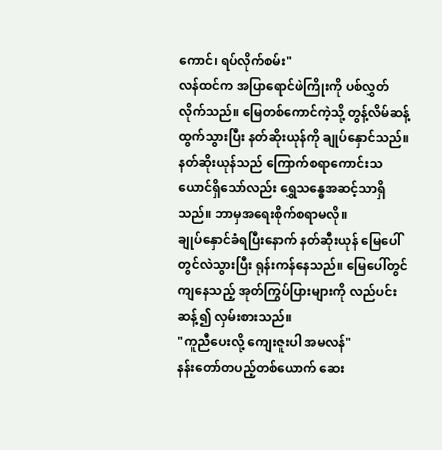ကောင်၊ ရပ်လိုက်စမ်း"
လန်ထင်က အပြာရောင်ဖဲကြိုးကို ပစ်လွှတ်လိုက်သည်။ မြေတစ်ကောင်ကဲ့သို့ တွန့်လိမ်ဆန့်ထွက်သွားပြီး နတ်ဆိုးယုန်ကို ချုပ်နှောင်သည်။
နတ်ဆိုးယုန်သည် ကြောက်စရာကောင်းသယောင်ရှိသော်လည်း ရွှေသန္ဓေအဆင့်သာရှိသည်။ ဘာမှအရေးစိုက်စရာမလို။
ချုပ်နှောင်ခံရပြီးနောက် နတ်ဆီုးယုန် မြေပေါ်တွင်လဲသွားပြီး ရုန်းကန်နေသည်။ မြေပေါ်တွင်ကျနေသည့် အုတ်ကြွပ်ပြားများကို လည်ပင်းဆန့်၍ လှမ်းစားသည်။
"ကူညီပေးလို့ ကျေးဇူးပါ အမလန်"
နန်းတော်တပည့်တစ်ယောက် ဆေး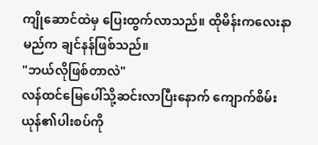ကျိုဆောင်ထဲမှ ပြေးထွက်လာသည်။ ထိုမိန်းကလေးနာမည်က ချင်နန်ဖြစ်သည်။
"ဘယ်လိုဖြစ်တာလဲ"
လန်ထင်မြေပေါ်သို့ဆင်းလာပြီးနောက် ကျောက်စိမ်းယုန်၏ပါးစပ်ကို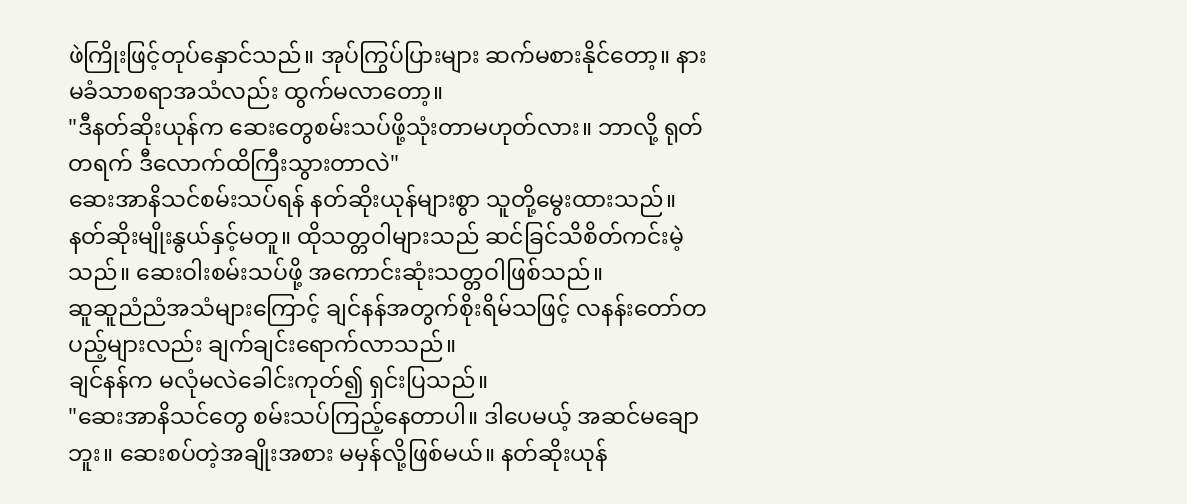ဖဲကြိုးဖြင့်တုပ်နှောင်သည်။ အုပ်ကြွပ်ပြားများ ဆက်မစားနိုင်တော့။ နားမခံသာစရာအသံလည်း ထွက်မလာတော့။
"ဒီနတ်ဆိုးယုန်က ဆေးတွေစမ်းသပ်ဖို့သုံးတာမဟုတ်လား။ ဘာလို့ ရုတ်တရက် ဒီလောက်ထိကြီးသွားတာလဲ"
ဆေးအာနိသင်စမ်းသပ်ရန် နတ်ဆိုးယုန်များစွာ သူတို့မွေးထားသည်။ နတ်ဆိုးမျိုးနွယ်နှင့်မတူ။ ထိုသတ္တဝါများသည် ဆင်ခြင်သိစိတ်ကင်းမဲ့သည်။ ဆေးဝါးစမ်းသပ်ဖို့ အကောင်းဆုံးသတ္တဝါဖြစ်သည်။
ဆူဆူညံညံအသံများကြောင့် ချင်နန်အတွက်စိုးရိမ်သဖြင့် လနန်းတော်တပည့်များလည်း ချက်ချင်းရောက်လာသည်။
ချင်နန်က မလုံမလဲခေါင်းကုတ်၍ ရှင်းပြသည်။
"ဆေးအာနိသင်တွေ စမ်းသပ်ကြည့်နေတာပါ။ ဒါပေမယ့် အဆင်မချောဘူး။ ဆေးစပ်တဲ့အချိုးအစား မမှန်လို့ဖြစ်မယ်။ နတ်ဆိုးယုန်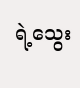ရဲ့သွေး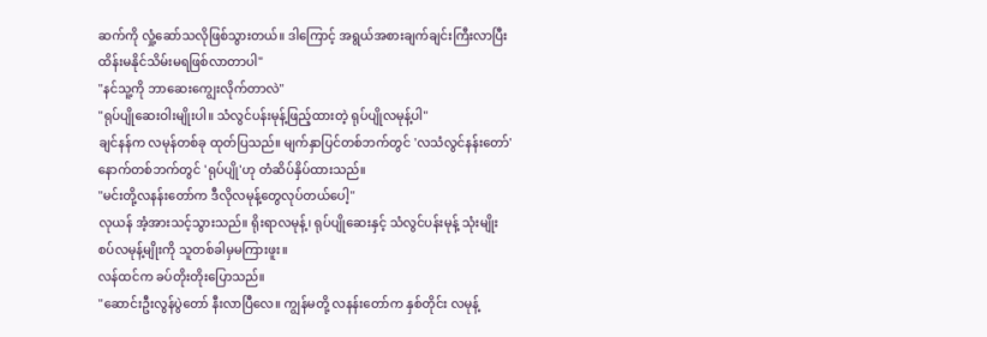ဆက်ကို လှုံ့ဆော်သလိုဖြစ်သွားတယ်။ ဒါကြောင့် အရွယ်အစားချက်ချင်းကြီးလာပြီး ထိန်းမနိုင်သိမ်းမရဖြစ်လာတာပါ"
"နင်သူ့ကို ဘာဆေးကျွေးလိုက်တာလဲ"
"ရုပ်ပျိုဆေးဝါးမျိုးပါ။ သံလွင်ပန်းမုန့်ဖြည့်ထားတဲ့ ရုပ်ပျိုလမုန့်ပါ"
ချင်နန်က လမုန်တစ်ခု ထုတ်ပြသည်။ မျက်နှာပြင်တစ်ဘက်တွင် 'လသံလွင်နန်းတော်' နောက်တစ်ဘက်တွင် 'ရုပ်ပျို'ဟု တံဆိပ်နှိပ်ထားသည်။
"မင်းတို့လနန်းတော်က ဒီလိုလမုန့်တွေလုပ်တယ်ပေါ့"
လုယန် အံ့အားသင့်သွားသည်။ ရိုးရာလမုန့်၊ ရုပ်ပျိုဆေးနှင့် သံလွင်ပန်းမုန့် သုံးမျိုးစပ်လမုန့်မျိုးကို သူတစ်ခါမှမကြားဖူး။
လန်ထင်က ခပ်တိုးတိုးပြောသည်။
"ဆောင်းဦးလွန်ပွဲတော် နီးလာပြီလေ။ ကျွန်မတို့ လနန်းတော်က နှစ်တိုင်း လမုန့်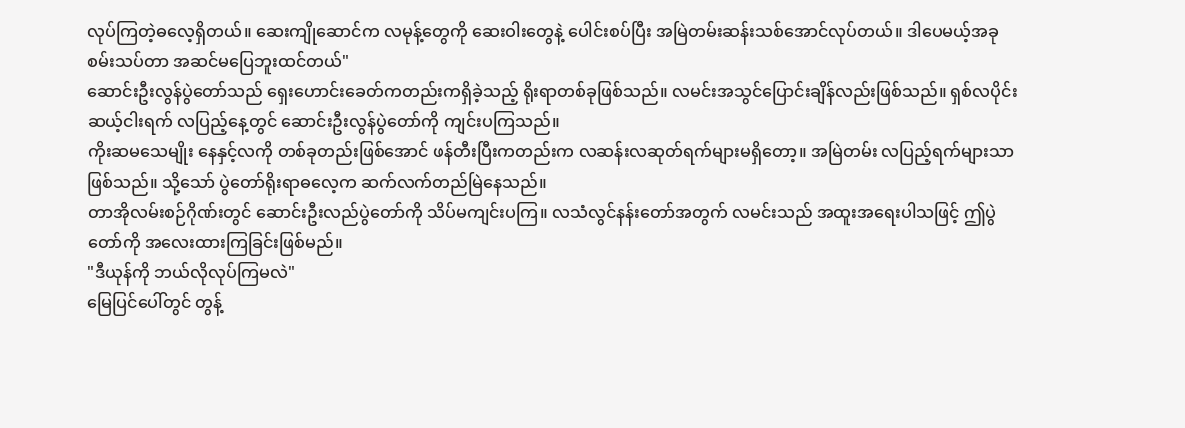လုပ်ကြတဲ့ဓလေ့ရှိတယ်။ ဆေးကျိုဆောင်က လမုန့်တွေကို ဆေးဝါးတွေနဲ့ ပေါင်းစပ်ပြီး အမြဲတမ်းဆန်းသစ်အောင်လုပ်တယ်။ ဒါပေမယ့်အခု စမ်းသပ်တာ အဆင်မပြေဘူးထင်တယ်"
ဆောင်းဦးလွန်ပွဲတော်သည် ရှေးဟောင်းခေတ်ကတည်းကရှိခဲ့သည့် ရိုးရာတစ်ခုဖြစ်သည်။ လမင်းအသွင်ပြောင်းချိန်လည်းဖြစ်သည်။ ရှစ်လပိုင်း ဆယ့်ငါးရက် လပြည့်နေ့တွင် ဆောင်းဦးလွန်ပွဲတော်ကို ကျင်းပကြသည်။
ကိုးဆမသေမျိုး နေနှင့်လကို တစ်ခုတည်းဖြစ်အောင် ဖန်တီးပြီးကတည်းက လဆန်းလဆုတ်ရက်များမရှိတော့။ အမြဲတမ်း လပြည့်ရက်များသာဖြစ်သည်။ သို့သော် ပွဲတော်ရိုးရာဓလေ့က ဆက်လက်တည်မြဲနေသည်။
တာအိုလမ်းစဉ်ဂိုဏ်းတွင် ဆောင်းဦးလည်ပွဲတော်ကို သိပ်မကျင်းပကြ။ လသံလွင်နန်းတော်အတွက် လမင်းသည် အထူးအရေးပါသဖြင့် ဤပွဲတော်ကို အလေးထားကြခြင်းဖြစ်မည်။
"ဒီယုန်ကို ဘယ်လိုလုပ်ကြမလဲ"
မြေပြင်ပေါ်တွင် တွန့်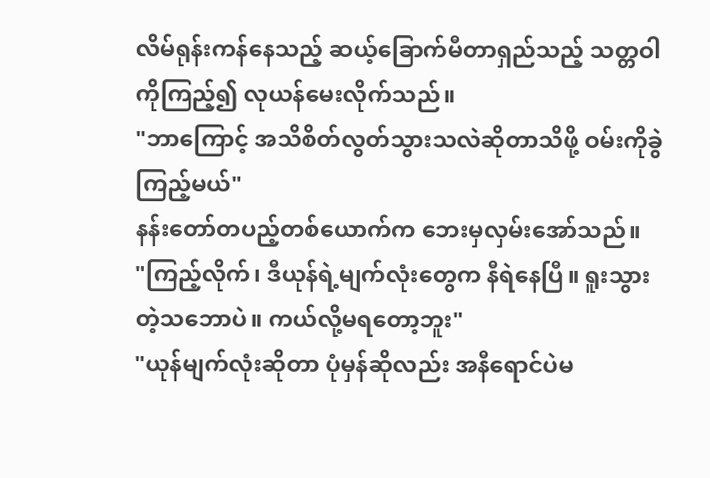လိမ်ရုန်းကန်နေသည့် ဆယ့်ခြောက်မီတာရှည်သည့် သတ္တဝါကိုကြည့်၍ လုယန်မေးလိုက်သည်။
"ဘာကြောင့် အသိစိတ်လွတ်သွားသလဲဆိုတာသိဖို့ ဝမ်းကိုခွဲကြည့်မယ်"
နန်းတော်တပည့်တစ်ယောက်က ဘေးမှလှမ်းအော်သည်။
"ကြည့်လိုက်၊ ဒီယုန်ရဲ့မျက်လုံးတွေက နီရဲနေပြီ။ ရူးသွားတဲ့သဘောပဲ။ ကယ်လို့မရတော့ဘူး"
"ယုန်မျက်လုံးဆိုတာ ပုံမှန်ဆိုလည်း အနီရောင်ပဲမ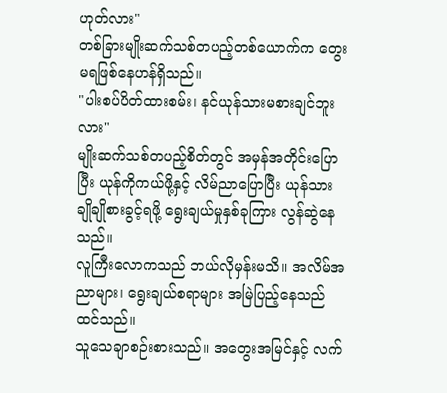ဟုတ်လား"
တစ်ခြားမျိုးဆက်သစ်တပည့်တစ်ယောက်က တွေးမရဖြစ်နေဟန်ရှိသည်။
"ပါးစပ်ပိတ်ထားစမ်း၊ နင်ယုန်သားမစားချင်ဘူးလား"
မျိုးဆက်သစ်တပည့်စိတ်တွင် အမှန်အတိုင်းပြောပြီး ယုန်ကိုကယ်ဖို့နှင့် လိမ်ညာပြောပြီး ယုန်သားချိုချိုစားခွင့်ရဖို့ ရွေးချယ်မှုနှစ်ခုကြား လွန်ဆွဲနေသည်။
လူကြီးလောကသည် ဘယ်လိုမှန်းမသိ။ အလိမ်အညာများ၊ ရွေးချယ်စရာများ အမြဲပြည့်နေသည်ထင်သည်။
သူသေချာစဉ်းစားသည်။ အတွေးအမြင်နှင့် လက်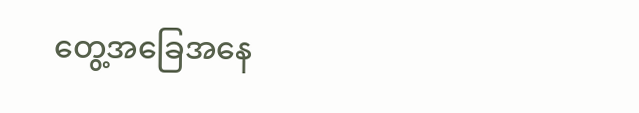တွေ့အခြေအနေ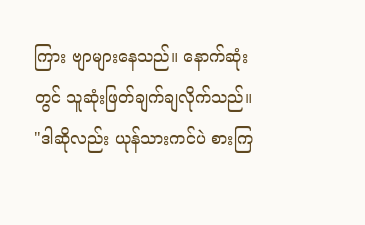ကြား ဗျာများနေသည်။ နောက်ဆုံးတွင် သူဆုံးဖြတ်ချက်ချလိုက်သည်။
"ဒါဆိုလည်း ယုန်သားကင်ပဲ စားကြ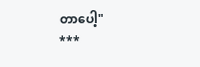တာပေါ့"
***